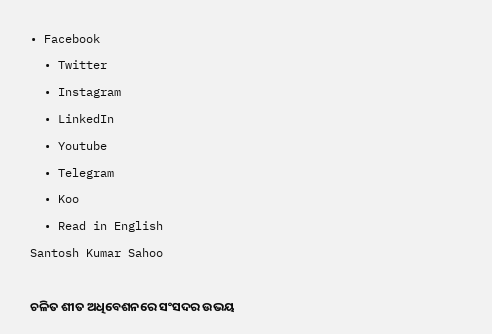• Facebook
  • Twitter
  • Instagram
  • LinkedIn
  • Youtube
  • Telegram
  • Koo
  • Read in English
Santosh Kumar Sahoo

ଚଳିତ ଶୀତ ଅଧିବେଶନରେ ସଂସଦର ଉଭୟ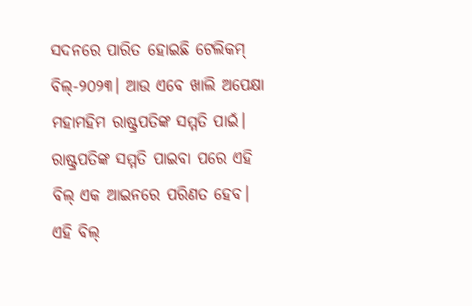ସଦନରେ ପାରିତ ହୋଇଛି ଟେଲିକମ୍‌ ବିଲ୍‌-୨୦୨୩। ଆଉ ଏବେ ଖାଲି ଅପେକ୍ଷା ମହାମହିମ ରାଷ୍ଟ୍ରପତିଙ୍କ ସମ୍ମତି ପାଇଁ। ରାଷ୍ଟ୍ରପତିଙ୍କ ସମ୍ମତି ପାଇବା ପରେ ଏହି ବିଲ୍‌ ଏକ ଆଇନରେ ପରିଣତ ହେବ। ଏହି ବିଲ୍‌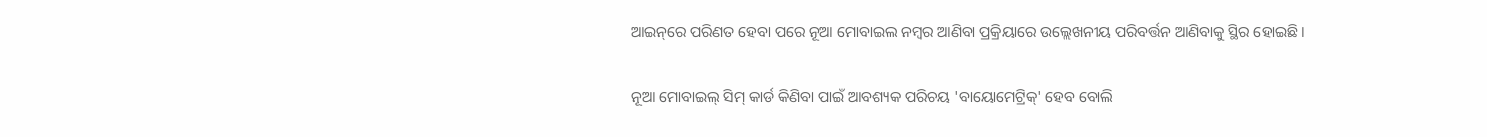ଆଇନ୍‌ରେ ପରିଣତ ହେବା ପରେ ନୂଆ ମୋବାଇଲ ନମ୍ବର ଆଣିବା ପ୍ରକ୍ରିୟାରେ ଉଲ୍ଲେଖନୀୟ ପରିବର୍ତ୍ତନ ଆଣିବାକୁ ସ୍ଥିର ହୋଇଛି।

ନୂଆ ମୋବାଇଲ୍ ସିମ୍ କାର୍ଡ କିଣିବା ପାଇଁ ଆବଶ୍ୟକ ପରିଚୟ 'ବାୟୋମେଟ୍ରିକ୍' ହେବ ବୋଲି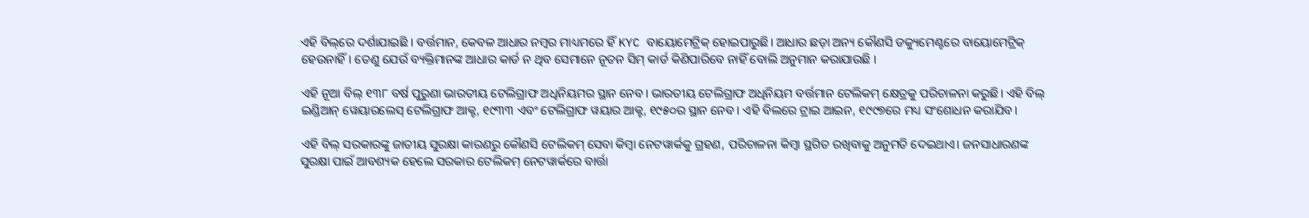ଏହି ବିଲ୍‌ରେ ଦର୍ଶାଯାଇଛି । ବର୍ତ୍ତମାନ, କେବଳ ଆଧାର ନମ୍ବର ମାଧ୍ୟମରେ ହିଁ KYC ବାୟୋମେଟ୍ରିକ୍‌ ହୋଇପାରୁଛି। ଆଧାର ଛଡ଼ା ଅନ୍ୟ କୌଣସି ଡକ୍ୟୁମେଣ୍ଟରେ ବାୟୋମେଟ୍ରିକ୍‌ ହେଉନାହିଁ। ତେଣୁ ଯେଉଁ ବ୍ୟକ୍ତିମାନଙ୍କ ଆଧାର କାର୍ଡ ନ ଥିବ ସେମାନେ ନୂତନ ସିମ୍‌ କାର୍ଡ କିଣିପାରିବେ ନାହିଁ ବୋଲି ଅନୁମାନ କରାଯାଉଛି ।

ଏହି ନୂଆ ବିଲ୍ ୧୩୮ ବର୍ଷ ପୁରୁଣା ଭାରତୀୟ ଟେଲିଗ୍ରାଫ ଅଧିନିୟମର ସ୍ଥାନ ନେବ। ଭାରତୀୟ ଟେଲିଗ୍ରାଫ ଅଧିନିୟମ ବର୍ତ୍ତମାନ ଟେଲିକମ୍ କ୍ଷେତ୍ରକୁ ପରିଚାଳନା କରୁଛି। ଏହି ବିଲ୍ ଇଣ୍ଡିଆନ୍ ୱେୟାରଲେସ୍ ଟେଲିଗ୍ରାଫ ଆକ୍ଟ, ୧୯୩୩ ଏବଂ ଟେଲିଗ୍ରାଫ ୱୟାର ଆକ୍ଟ, ୧୯୫୦ର ସ୍ଥାନ ନେବ। ଏହି ବିଲରେ ଟ୍ରାଇ ଆଇନ, ୧୯୯୭ରେ ମଧ୍ୟ ସଂଶୋଧନ କରାଯିବ।

ଏହି ବିଲ୍ ସରକାରଙ୍କୁ ଜାତୀୟ ସୁରକ୍ଷା କାରଣରୁ କୌଣସି ଟେଲିକମ୍ ସେବା କିମ୍ବା ନେଟୱାର୍କକୁ ଗ୍ରହଣ, ପରିଚାଳନା କିମ୍ବା ସ୍ଥଗିତ ରଖିବାକୁ ଅନୁମତି ଦେଇଥାଏ। ଜନସାଧାରଣଙ୍କ ସୁରକ୍ଷା ପାଇଁ ଆବଶ୍ୟକ ହେଲେ ସରକାର ଟେଲିକମ୍ ନେଟୱାର୍କରେ ବାର୍ତ୍ତା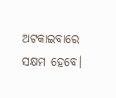ଅଟକାଇବାରେ ସକ୍ଷମ ହେବେ।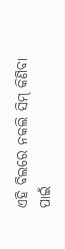ଏହି ବିଲରେ ନକଲି ସିମ୍ କିଣିବା ପାଇଁ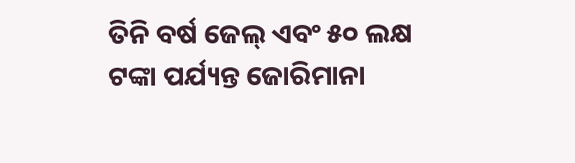ତିନି ବର୍ଷ ଜେଲ୍ ଏବଂ ୫୦ ଲକ୍ଷ ଟଙ୍କା ପର୍ଯ୍ୟନ୍ତ ଜୋରିମାନା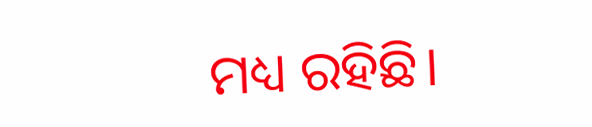ମଧ୍ୟ ରହିଛି।